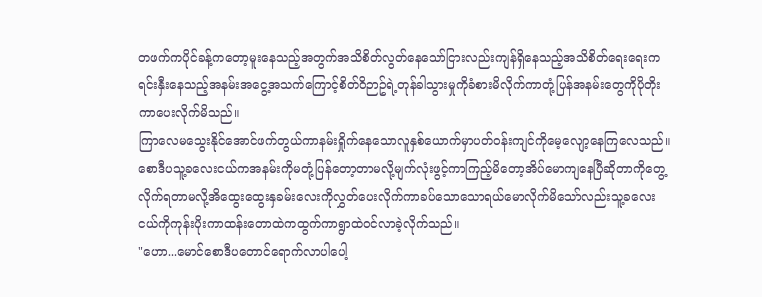တဖက်ကပိုင်ခန့်ကတော့မူးနေသည့်အတွက်အသိစိတ်လွတ်နေသော်ငြားလည်းကျန်ရှိနေသည့်အသိစိတ်ရေးရေးကရင်းနှီးနေသည့်အနမ်းအငွေ့အသက်ကြောင့်စိတ်ဝိဉာဥ်ရဲ့တုန်ခါသွားမှုကိုခံစားမိလိုက်ကာတုံ့ပြန်အနမ်းတွေကိုပိုတိုးကာပေးလိုက်မိသည်။
ကြာလေမသွေးနိုင်အောင်ဖက်တွယ်ကာနမ်းရှိုက်နေသောလူနှစ်ယောက်မှာပတ်ဝန်းကျင်ကိုမေ့လျော့နေကြလေသည်။
စောဒီပသူ့ခလေးငယ်ကအနမ်းကိုမတုံ့ပြန်တော့တာမလို့မျက်လုံးဖွင့်ကာကြည့်မိတော့အိပ်မောကျနေပြီဆိုတာကိုတွေ့လိုက်ရတာမလို့အိထွေးထွေးနှခမ်းလေးကိုလွှတ်ပေးလိုက်ကာခပ်သောသောရယ်မောလိုက်မိသော်လည်းသူ့ခလေးငယ်ကိုကုန်းပိုးကာထန်းတောထဲကထွက်ကာရွာထဲဝင်လာခဲ့လိုက်သည်။
"ဟော...မောင်စောဒီပတောင်ရောက်လာပါပေါ့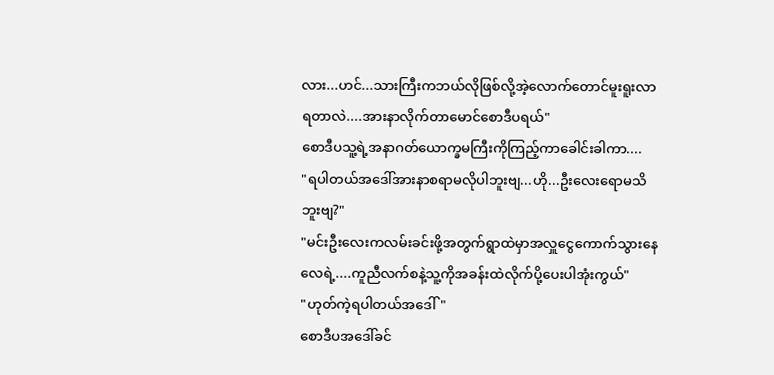လား...ဟင်...သားကြီးကဘယ်လိုဖြစ်လို့အဲ့လောက်တောင်မူးရူးလာရတာလဲ....အားနာလိုက်တာမောင်စောဒီပရယ်"
စောဒီပသူ့ရဲ့အနာဂတ်ယောက္ခမကြီးကိုကြည့်ကာခေါင်းခါကာ....
"ရပါတယ်အဒေါ်အားနာစရာမလိုပါဘူးဗျ...ဟို...ဦးလေးရောမသိဘူးဗျ?"
"မင်းဦးလေးကလမ်းခင်းဖို့အတွက်ရွာထဲမှာအလှူငွေကောက်သွားနေလေရဲ့....ကူညီလက်စနဲ့သူ့ကိုအခန်းထဲလိုက်ပို့ပေးပါအုံးကွယ်"
"ဟုတ်ကဲ့ရပါတယ်အဒေါ်"
စောဒီပအဒေါ်ခင်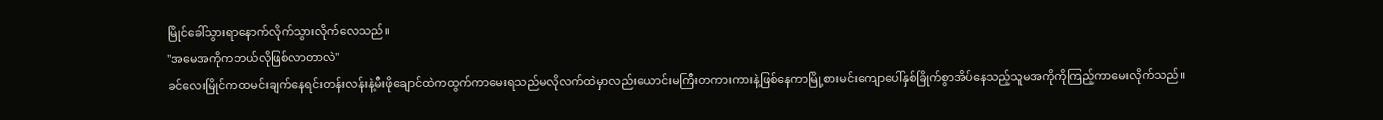မြိုင်ခေါ်သွားရာနောက်လိုက်သွားလိုက်လေသည်။
"အမေအကိုကဘယ်လိုဖြစ်လာတာလဲ"
ခင်လေးမြိုင်ကထမင်းချက်နေရင်းတန်းလန်းနဲ့မီးဖိုချောင်ထဲကထွက်ကာမေးရသည်မလိုလက်ထဲမှာလည်းယောင်းမကြီးတကားကားနဲ့ဖြစ်နေကာမြို့စားမင်းကျောပေါ်နှစ်ခြိုက်စွာအိပ်နေသည့်သူမအကိုကိုကြည့်ကာမေးလိုက်သည်။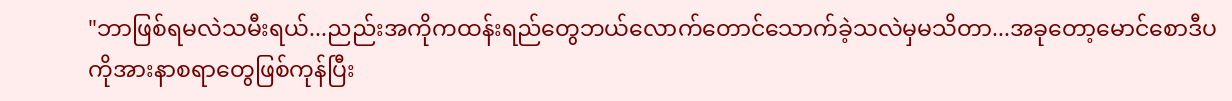"ဘာဖြစ်ရမလဲသမီးရယ်...ညည်းအကိုကထန်းရည်တွေဘယ်လောက်တောင်သောက်ခဲ့သလဲမှမသိတာ...အခုတော့မောင်စောဒီပကိုအားနာစရာတွေဖြစ်ကုန်ပြီး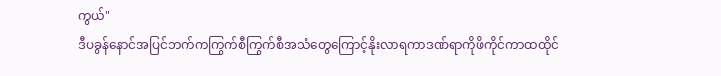ကွယ်"
ဒီပခွန်နောင်အပြင်ဘက်ကကြွက်စီကြွက်စီအသံတွေကြောင့်နိုးလာရကာဒဏ်ရာကိုဖိကိုင်ကာထထိုင်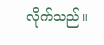လိုက်သည်။